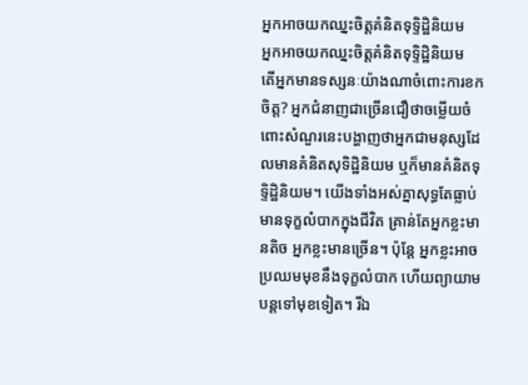អ្នកអាចយកឈ្នះចិត្តគំនិតទុទ្ទិដ្ឋិនិយម
អ្នកអាចយកឈ្នះចិត្តគំនិតទុទ្ទិដ្ឋិនិយម
តើអ្នកមានទស្សនៈយ៉ាងណាចំពោះការខកចិត្ត? អ្នកជំនាញជាច្រើនជឿថាចម្លើយចំពោះសំណួរនេះបង្ហាញថាអ្នកជាមនុស្សដែលមានគំនិតសុទិដ្ឋិនិយម ឬក៏មានគំនិតទុទ្ទិដ្ឋិនិយម។ យើងទាំងអស់គ្នាសុទ្ធតែធ្លាប់មានទុក្ខលំបាកក្នុងជីវិត គ្រាន់តែអ្នកខ្លះមានតិច អ្នកខ្លះមានច្រើន។ ប៉ុន្តែ អ្នកខ្លះអាចប្រឈមមុខនឹងទុក្ខលំបាក ហើយព្យាយាមបន្តទៅមុខទៀត។ រីឯ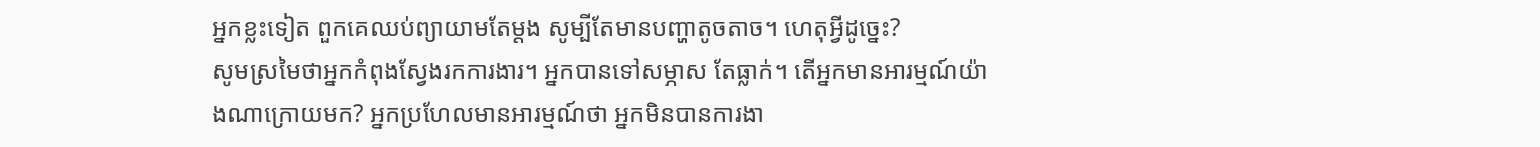អ្នកខ្លះទៀត ពួកគេឈប់ព្យាយាមតែម្ដង សូម្បីតែមានបញ្ហាតូចតាច។ ហេតុអ្វីដូច្នេះ?
សូមស្រមៃថាអ្នកកំពុងស្វែងរកការងារ។ អ្នកបានទៅសម្ភាស តែធ្លាក់។ តើអ្នកមានអារម្មណ៍យ៉ាងណាក្រោយមក? អ្នកប្រហែលមានអារម្មណ៍ថា អ្នកមិនបានការងា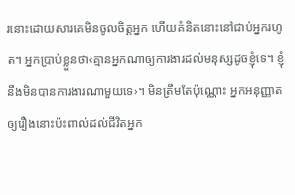រនោះដោយសារគេមិនចូលចិត្តអ្នក ហើយគំនិតនោះនៅជាប់អ្នករហូត។ អ្នកប្រាប់ខ្លួនថា‹គ្មានអ្នកណាឲ្យការងារដល់មនុស្សដូចខ្ញុំទេ។ ខ្ញុំនឹងមិនបានការងារណាមួយទេ›។ មិនត្រឹមតែប៉ុណ្ណោះ អ្នកអនុញ្ញាតឲ្យរឿងនោះប៉ះពាល់ដល់ជីវិតអ្នក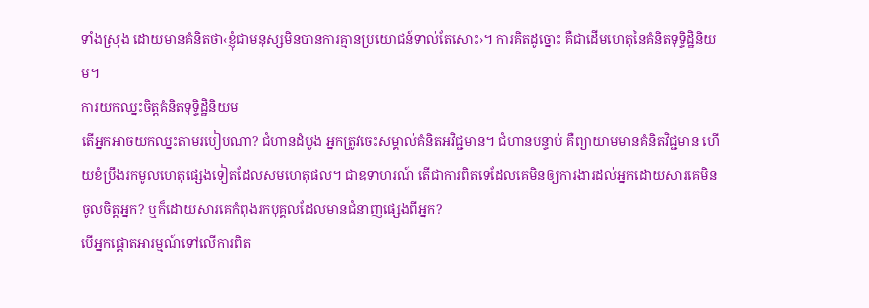ទាំងស្រុង ដោយមានគំនិតថា‹ខ្ញុំជាមនុស្សមិនបានការគ្មានប្រយោជន៍ទាល់តែសោះ›។ ការគិតដូច្នោះ គឺជាដើមហេតុនៃគំនិតទុទ្ទិដ្ឋិនិយម។
ការយកឈ្នះចិត្តគំនិតទុទ្ទិដ្ឋិនិយម
តើអ្នកអាចយកឈ្នះតាមរបៀបណា? ជំហានដំបូង អ្នកត្រូវចេះសម្គាល់គំនិតអវិជ្ជមាន។ ជំហានបន្ទាប់ គឺព្យាយាមមានគំនិតវិជ្ជមាន ហើយខំប្រឹងរកមូលហេតុផ្សេងទៀតដែលសមហេតុផល។ ជាឧទាហរណ៍ តើជាការពិតទេដែលគេមិនឲ្យការងារដល់អ្នកដោយសារគេមិនចូលចិត្តអ្នក? ឬក៏ដោយសារគេកំពុងរកបុគ្គលដែលមានជំនាញផ្សេងពីអ្នក?
បើអ្នកផ្ដោតអារម្មណ៍ទៅលើការពិត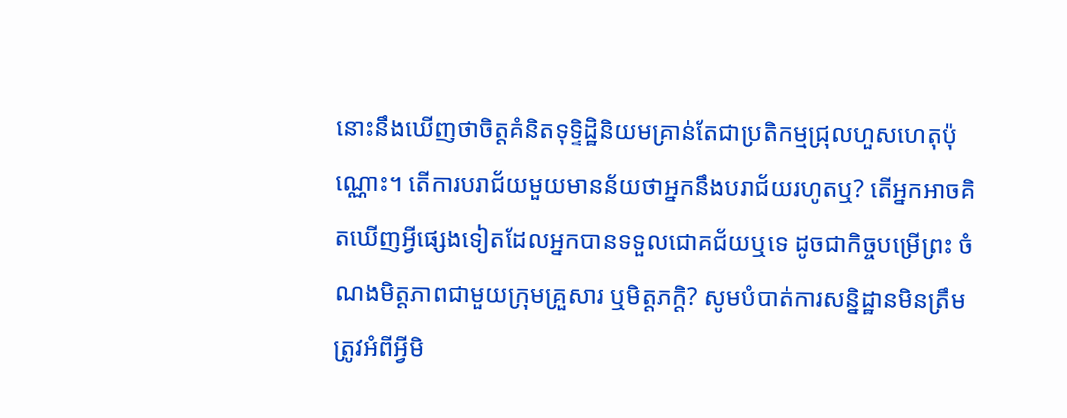នោះនឹងឃើញថាចិត្តគំនិតទុទ្ទិដ្ឋិនិយមគ្រាន់តែជាប្រតិកម្មជ្រុលហួសហេតុប៉ុណ្ណោះ។ តើការបរាជ័យមួយមានន័យថាអ្នកនឹងបរាជ័យរហូតឬ? តើអ្នកអាចគិតឃើញអ្វីផ្សេងទៀតដែលអ្នកបានទទួលជោគជ័យឬទេ ដូចជាកិច្ចបម្រើព្រះ ចំណងមិត្តភាពជាមួយក្រុមគ្រួសារ ឬមិត្តភក្ដិ? សូមបំបាត់ការសន្និដ្ឋានមិនត្រឹមត្រូវអំពីអ្វីមិ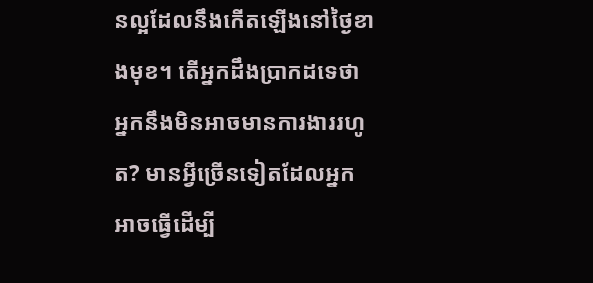នល្អដែលនឹងកើតឡើងនៅថ្ងៃខាងមុខ។ តើអ្នកដឹងប្រាកដទេថាអ្នកនឹងមិនអាចមានការងាររហូត? មានអ្វីច្រើនទៀតដែលអ្នកអាចធ្វើដើម្បី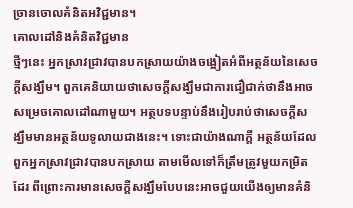ច្រានចោលគំនិតអវិជ្ជមាន។
គោលដៅនិងគំនិតវិជ្ជមាន
ថ្មីៗនេះ អ្នកស្រាវជ្រាវបានបកស្រាយយ៉ាងចង្អៀតអំពីអត្ថន័យនៃសេចក្ដីសង្ឃឹម។ ពួកគេនិយាយថាសេចក្ដីសង្ឃឹមជាការជឿជាក់ថានឹងអាចសម្រេចគោលដៅណាមួយ។ អត្ថបទបន្ទាប់នឹងរៀបរាប់ថាសេចក្ដីសង្ឃឹមមានអត្ថន័យទូលាយជាងនេះ។ ទោះជាយ៉ាងណាក្ដី អត្ថន័យដែលពួកអ្នកស្រាវជ្រាវបានបកស្រាយ តាមមើលទៅក៏ត្រឹមត្រូវមួយកម្រិតដែរ ពីព្រោះការមានសេចក្ដីសង្ឃឹមបែបនេះអាចជួយយើងឲ្យមានគំនិ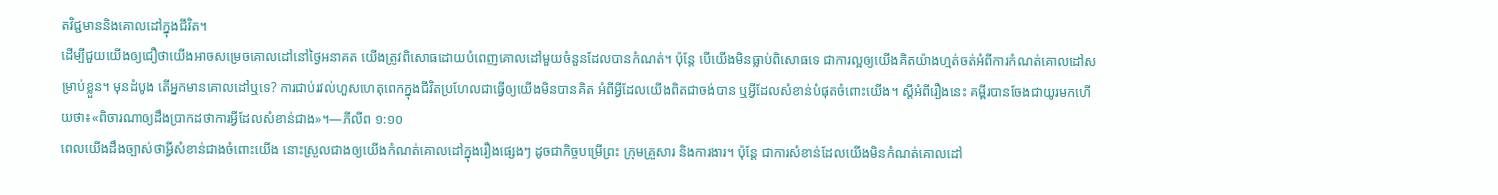តវិជ្ជមាននិងគោលដៅក្នុងជីវិត។
ដើម្បីជួយយើងឲ្យជឿថាយើងអាចសម្រេចគោលដៅនៅថ្ងៃអនាគត យើងត្រូវពិសោធដោយបំពេញគោលដៅមួយចំនួនដែលបានកំណត់។ ប៉ុន្តែ បើយើងមិនធ្លាប់ពិសោធទេ ជាការល្អឲ្យយើងគិតយ៉ាងហ្មត់ចត់អំពីការកំណត់គោលដៅសម្រាប់ខ្លួន។ មុនដំបូង តើអ្នកមានគោលដៅឬទេ? ការជាប់រវល់ហួសហេតុពេកក្នុងជីវិតប្រហែលជាធ្វើឲ្យយើងមិនបានគិត អំពីអ្វីដែលយើងពិតជាចង់បាន ឬអ្វីដែលសំខាន់បំផុតចំពោះយើង។ ស្ដីអំពីរឿងនេះ គម្ពីរបានចែងជាយូរមកហើយថា៖«ពិចារណាឲ្យដឹងប្រាកដថាការអ្វីដែលសំខាន់ជាង»។—ភីលីព ១:១០
ពេលយើងដឹងច្បាស់ថាអ្វីសំខាន់ជាងចំពោះយើង នោះស្រួលជាងឲ្យយើងកំណត់គោលដៅក្នុងរឿងផ្សេងៗ ដូចជាកិច្ចបម្រើព្រះ ក្រុមគ្រួសារ និងការងារ។ ប៉ុន្តែ ជាការសំខាន់ដែលយើងមិនកំណត់គោលដៅ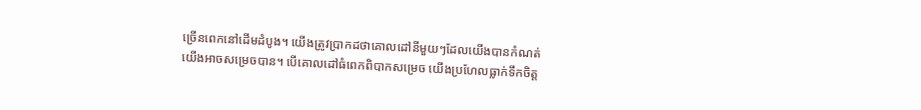ច្រើនពេកនៅដើមដំបូង។ យើងត្រូវប្រាកដថាគោលដៅនីមួយៗដែលយើងបានកំណត់ យើងអាចសម្រេចបាន។ បើគោលដៅធំពេកពិបាកសម្រេច យើងប្រហែលធ្លាក់ទឹកចិត្ត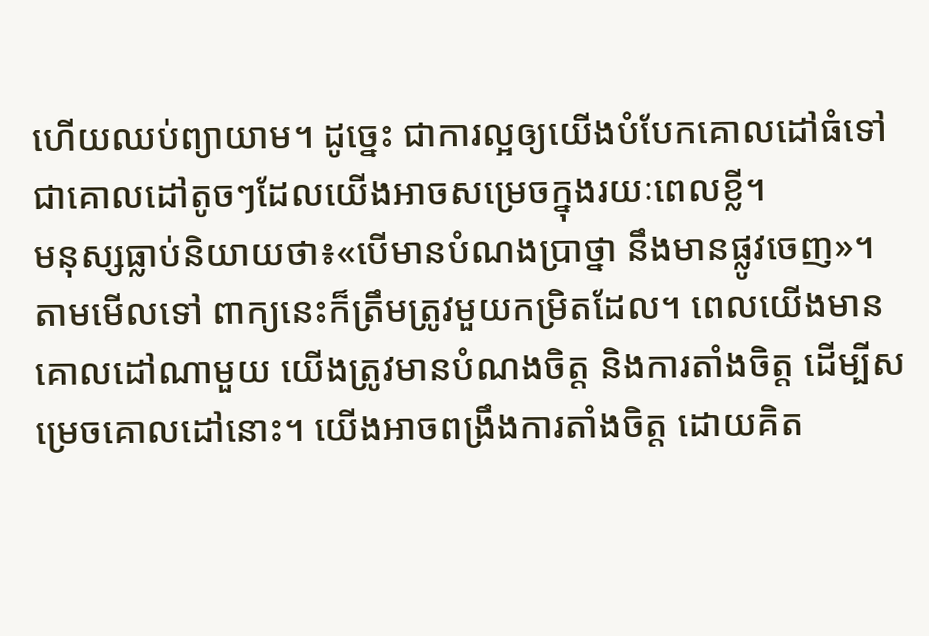ហើយឈប់ព្យាយាម។ ដូច្នេះ ជាការល្អឲ្យយើងបំបែកគោលដៅធំទៅជាគោលដៅតូចៗដែលយើងអាចសម្រេចក្នុងរយៈពេលខ្លី។
មនុស្សធ្លាប់និយាយថា៖«បើមានបំណងប្រាថ្នា នឹងមានផ្លូវចេញ»។ តាមមើលទៅ ពាក្យនេះក៏ត្រឹមត្រូវមួយកម្រិតដែល។ ពេលយើងមានគោលដៅណាមួយ យើងត្រូវមានបំណងចិត្ត និងការតាំងចិត្ត ដើម្បីសម្រេចគោលដៅនោះ។ យើងអាចពង្រឹងការតាំងចិត្ត ដោយគិត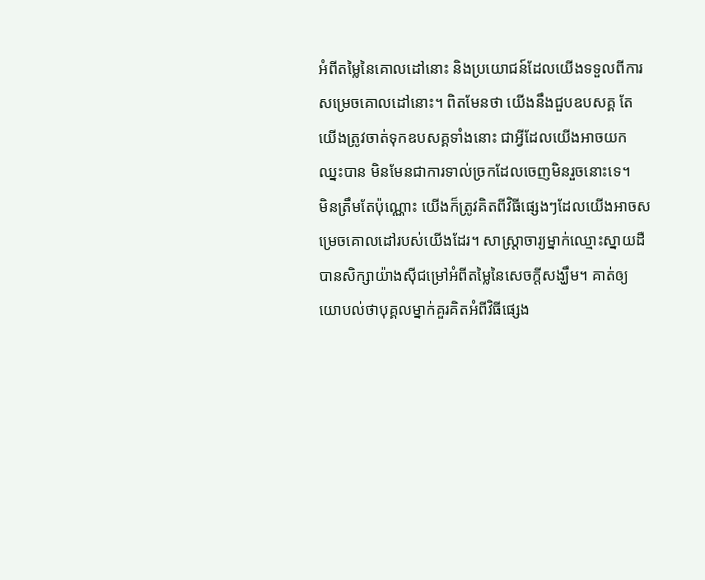អំពីតម្លៃនៃគោលដៅនោះ និងប្រយោជន៍ដែលយើងទទួលពីការសម្រេចគោលដៅនោះ។ ពិតមែនថា យើងនឹងជួបឧបសគ្គ តែយើងត្រូវចាត់ទុកឧបសគ្គទាំងនោះ ជាអ្វីដែលយើងអាចយកឈ្នះបាន មិនមែនជាការទាល់ច្រកដែលចេញមិនរួចនោះទេ។
មិនត្រឹមតែប៉ុណ្ណោះ យើងក៏ត្រូវគិតពីវិធីផ្សេងៗដែលយើងអាចសម្រេចគោលដៅរបស់យើងដែរ។ សាស្ត្រាចារ្យម្នាក់ឈ្មោះស្នាយដឺ បានសិក្សាយ៉ាងស៊ីជម្រៅអំពីតម្លៃនៃសេចក្ដីសង្ឃឹម។ គាត់ឲ្យយោបល់ថាបុគ្គលម្នាក់គួរគិតអំពីវិធីផ្សេង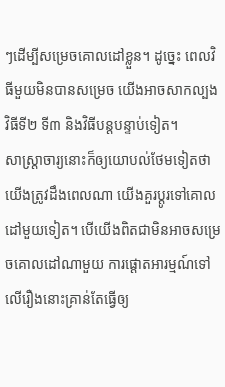ៗដើម្បីសម្រេចគោលដៅខ្លួន។ ដូច្នេះ ពេលវិធីមួយមិនបានសម្រេច យើងអាចសាកល្បងវិធីទី២ ទី៣ និងវិធីបន្តបន្ទាប់ទៀត។
សាស្ត្រាចារ្យនោះក៏ឲ្យយោបល់ថែមទៀតថាយើងត្រូវដឹងពេលណា យើងគួរប្ដូរទៅគោលដៅមួយទៀត។ បើយើងពិតជាមិនអាចសម្រេចគោលដៅណាមួយ ការផ្ដោតអារម្មណ៍ទៅលើរឿងនោះគ្រាន់តែធ្វើឲ្យ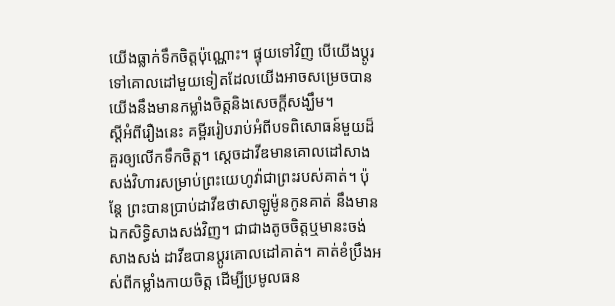យើងធ្លាក់ទឹកចិត្តប៉ុណ្ណោះ។ ផ្ទុយទៅវិញ បើយើងប្ដូរទៅគោលដៅមួយទៀតដែលយើងអាចសម្រេចបាន យើងនឹងមានកម្លាំងចិត្តនិងសេចក្ដីសង្ឃឹម។
ស្ដីអំពីរឿងនេះ គម្ពីររៀបរាប់អំពីបទពិសោធន៍មួយដ៏គួរឲ្យលើកទឹកចិត្ត។ ស្ដេចដាវីឌមានគោលដៅសាងសង់វិហារសម្រាប់ព្រះយេហូវ៉ាជាព្រះរបស់គាត់។ ប៉ុន្តែ ព្រះបានប្រាប់ដាវីឌថាសាឡូម៉ូនកូនគាត់ នឹងមានឯកសិទ្ធិសាងសង់វិញ។ ជាជាងតូចចិត្តឬមានះចង់សាងសង់ ដាវីឌបានប្ដូរគោលដៅគាត់។ គាត់ខំប្រឹងអស់ពីកម្លាំងកាយចិត្ត ដើម្បីប្រមូលធន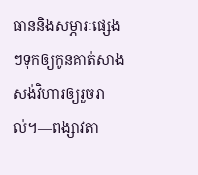ធាននិងសម្ភារៈផ្សេងៗទុកឲ្យកូនគាត់សាងសង់វិហារឲ្យរួចរាល់។—ពង្សាវតា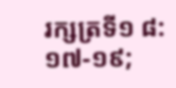រក្សត្រទី១ ៨:១៧-១៩;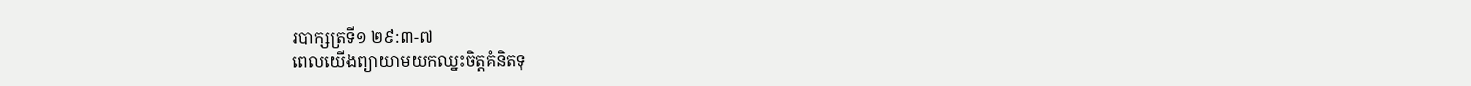របាក្សត្រទី១ ២៩:៣-៧
ពេលយើងព្យាយាមយកឈ្នះចិត្តគំនិតទុ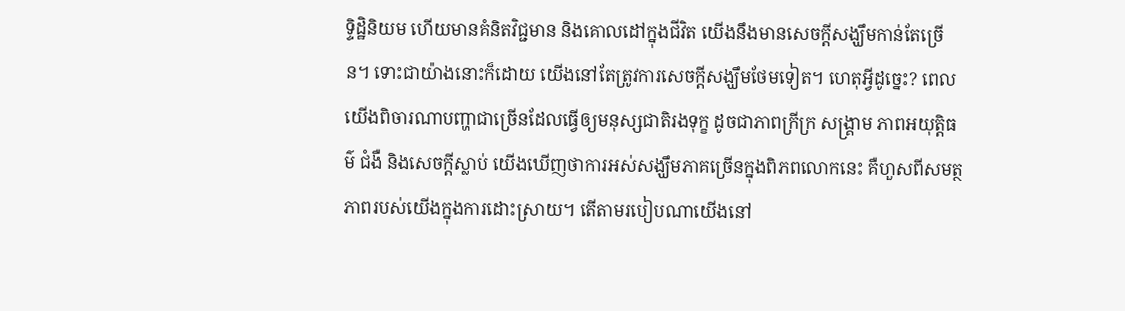ទ្ទិដ្ឋិនិយម ហើយមានគំនិតវិជ្ជមាន និងគោលដៅក្នុងជីវិត យើងនឹងមានសេចក្ដីសង្ឃឹមកាន់តែច្រើន។ ទោះជាយ៉ាងនោះក៏ដោយ យើងនៅតែត្រូវការសេចក្ដីសង្ឃឹមថែមទៀត។ ហេតុអ្វីដូច្នេះ? ពេលយើងពិចារណាបញ្ហាជាច្រើនដែលធ្វើឲ្យមនុស្សជាតិរងទុក្ខ ដូចជាភាពក្រីក្រ សង្គ្រាម ភាពអយុត្តិធម៌ ជំងឺ និងសេចក្ដីស្លាប់ យើងឃើញថាការអស់សង្ឃឹមភាគច្រើនក្នុងពិភពលោកនេះ គឺហួសពីសមត្ថភាពរបស់យើងក្នុងការដោះស្រាយ។ តើតាមរបៀបណាយើងនៅ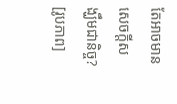តែអាចមានសេចក្ដីសង្ឃឹមជានិច្ច?
[រូបភាព]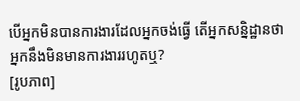បើអ្នកមិនបានការងារដែលអ្នកចង់ធ្វើ តើអ្នកសន្និដ្ឋានថាអ្នកនឹងមិនមានការងាររហូតឬ?
[រូបភាព]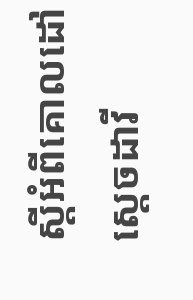ស្ដីអំពីគោលដៅ ស្ដេចដាវី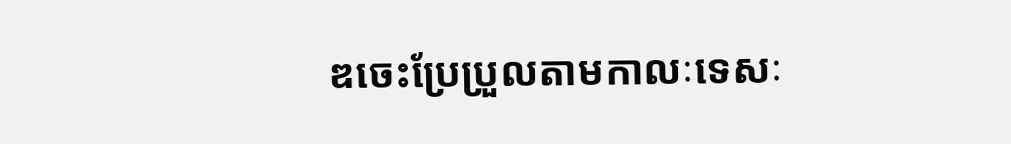ឌចេះប្រែប្រួលតាមកាលៈទេសៈ